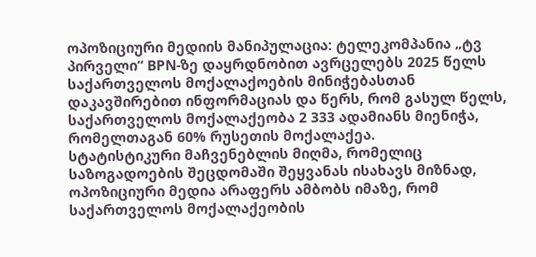ოპოზიციური მედიის მანიპულაცია: ტელეკომპანია „ტვ პირველი“ BPN-ზე დაყრდნობით ავრცელებს 2025 წელს საქართველოს მოქალაქოების მინიჭებასთან დაკავშირებით ინფორმაციას და წერს, რომ გასულ წელს, საქართველოს მოქალაქეობა 2 333 ადამიანს მიენიჭა, რომელთაგან 60% რუსეთის მოქალაქეა.
სტატისტიკური მაჩვენებლის მიღმა, რომელიც საზოგადოების შეცდომაში შეყვანას ისახავს მიზნად, ოპოზიციური მედია არაფერს ამბობს იმაზე, რომ საქართველოს მოქალაქეობის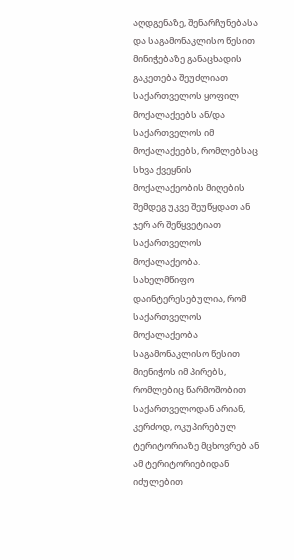აღდგენაზე, შენარჩუნებასა და საგამონაკლისო წესით მინიჭებაზე განაცხადის გაკეთება შეუძლიათ საქართველოს ყოფილ მოქალაქეებს ან/და საქართველოს იმ მოქალაქეებს, რომლებსაც სხვა ქვეყნის მოქალაქეობის მიღების შემდეგ უკვე შეუწყდათ ან ჯერ არ შეწყვეტიათ საქართველოს მოქალაქეობა.
სახელმწიფო დაინტერესებულია, რომ საქართველოს მოქალაქეობა საგამონაკლისო წესით მიენიჭოს იმ პირებს, რომლებიც წარმოშობით საქართველოდან არიან, კერძოდ, ოკუპირებულ ტერიტორიაზე მცხოვრებ ან ამ ტერიტორიებიდან იძულებით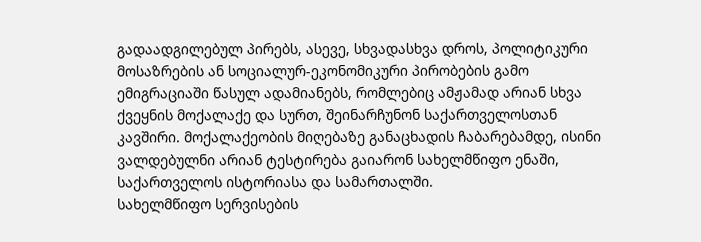გადაადგილებულ პირებს, ასევე, სხვადასხვა დროს, პოლიტიკური მოსაზრების ან სოციალურ-ეკონომიკური პირობების გამო ემიგრაციაში წასულ ადამიანებს, რომლებიც ამჟამად არიან სხვა ქვეყნის მოქალაქე და სურთ, შეინარჩუნონ საქართველოსთან კავშირი. მოქალაქეობის მიღებაზე განაცხადის ჩაბარებამდე, ისინი ვალდებულნი არიან ტესტირება გაიარონ სახელმწიფო ენაში, საქართველოს ისტორიასა და სამართალში.
სახელმწიფო სერვისების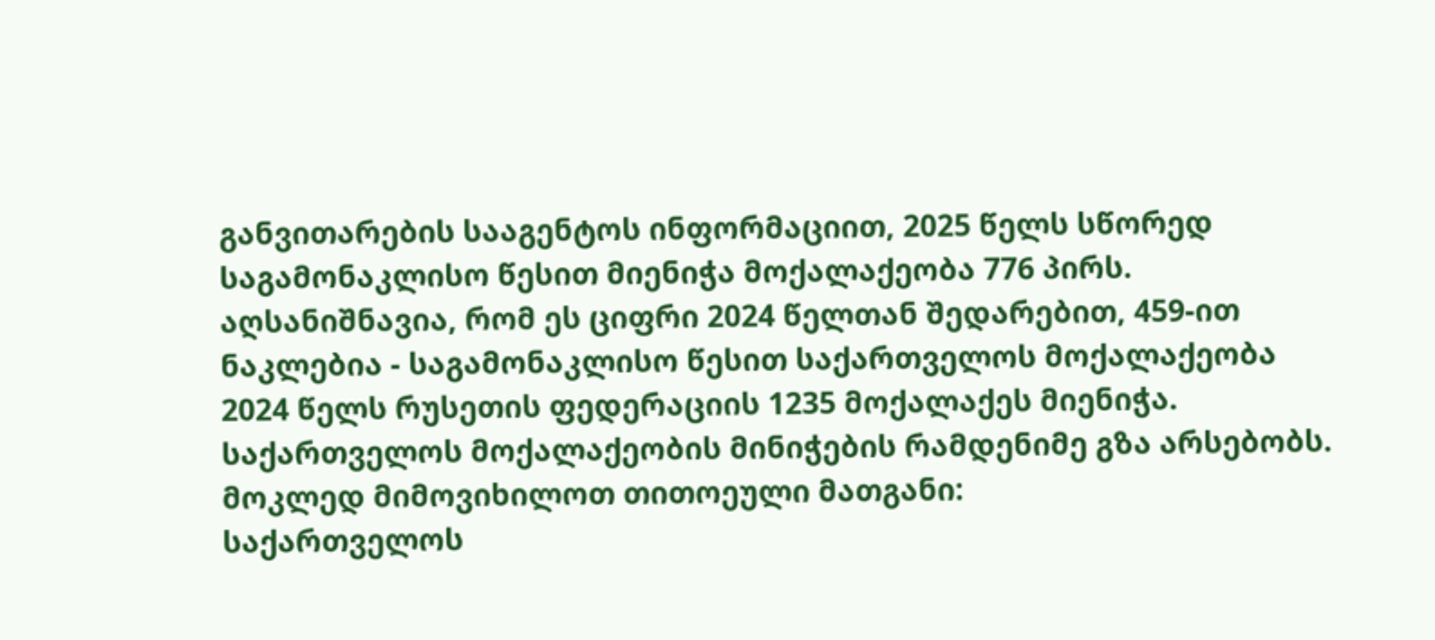განვითარების სააგენტოს ინფორმაციით, 2025 წელს სწორედ საგამონაკლისო წესით მიენიჭა მოქალაქეობა 776 პირს. აღსანიშნავია, რომ ეს ციფრი 2024 წელთან შედარებით, 459-ით ნაკლებია - საგამონაკლისო წესით საქართველოს მოქალაქეობა 2024 წელს რუსეთის ფედერაციის 1235 მოქალაქეს მიენიჭა.
საქართველოს მოქალაქეობის მინიჭების რამდენიმე გზა არსებობს. მოკლედ მიმოვიხილოთ თითოეული მათგანი:
საქართველოს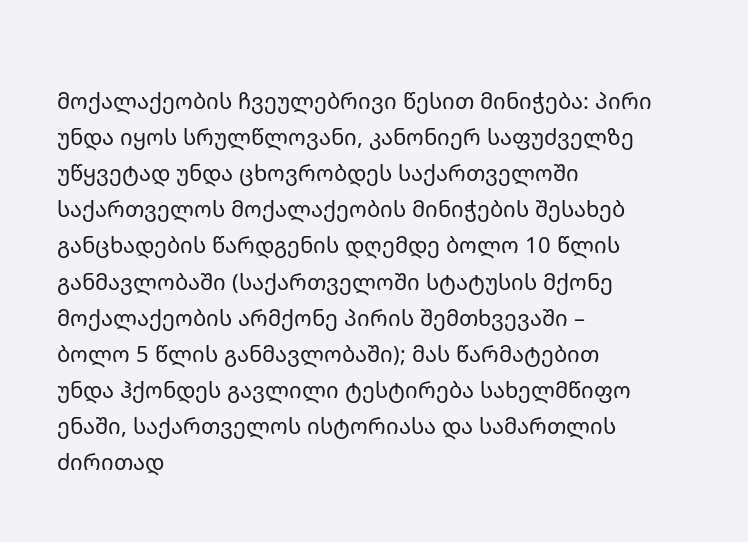მოქალაქეობის ჩვეულებრივი წესით მინიჭება: პირი უნდა იყოს სრულწლოვანი, კანონიერ საფუძველზე უწყვეტად უნდა ცხოვრობდეს საქართველოში საქართველოს მოქალაქეობის მინიჭების შესახებ განცხადების წარდგენის დღემდე ბოლო 10 წლის განმავლობაში (საქართველოში სტატუსის მქონე მოქალაქეობის არმქონე პირის შემთხვევაში – ბოლო 5 წლის განმავლობაში); მას წარმატებით უნდა ჰქონდეს გავლილი ტესტირება სახელმწიფო ენაში, საქართველოს ისტორიასა და სამართლის ძირითად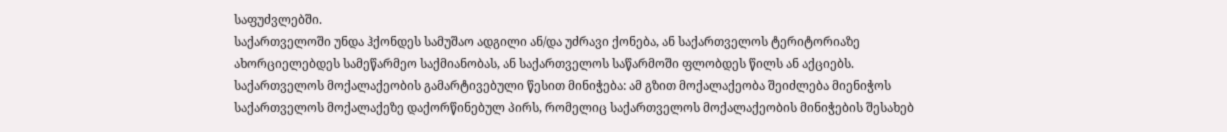საფუძვლებში.
საქართველოში უნდა ჰქონდეს სამუშაო ადგილი ან/და უძრავი ქონება, ან საქართველოს ტერიტორიაზე ახორციელებდეს სამეწარმეო საქმიანობას, ან საქართველოს საწარმოში ფლობდეს წილს ან აქციებს.
საქართველოს მოქალაქეობის გამარტივებული წესით მინიჭება: ამ გზით მოქალაქეობა შეიძლება მიენიჭოს საქართველოს მოქალაქეზე დაქორწინებულ პირს, რომელიც საქართველოს მოქალაქეობის მინიჭების შესახებ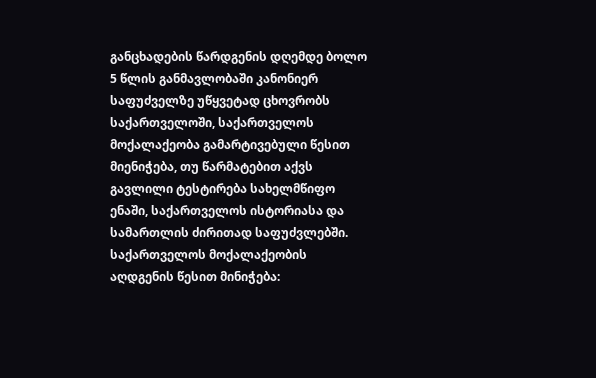განცხადების წარდგენის დღემდე ბოლო 5 წლის განმავლობაში კანონიერ საფუძველზე უწყვეტად ცხოვრობს საქართველოში, საქართველოს მოქალაქეობა გამარტივებული წესით მიენიჭება, თუ წარმატებით აქვს გავლილი ტესტირება სახელმწიფო ენაში, საქართველოს ისტორიასა და სამართლის ძირითად საფუძვლებში.
საქართველოს მოქალაქეობის აღდგენის წესით მინიჭება: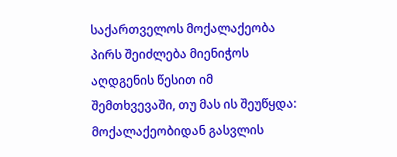საქართველოს მოქალაქეობა პირს შეიძლება მიენიჭოს აღდგენის წესით იმ შემთხვევაში, თუ მას ის შეუწყდა: მოქალაქეობიდან გასვლის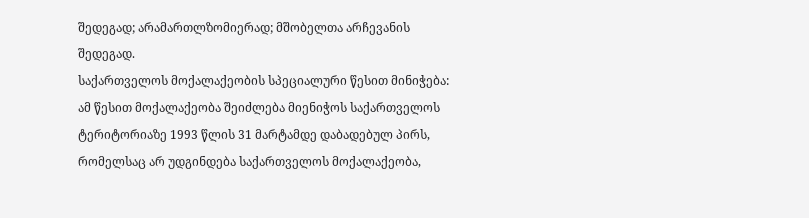შედეგად; არამართლზომიერად; მშობელთა არჩევანის შედეგად.
საქართველოს მოქალაქეობის სპეციალური წესით მინიჭება: ამ წესით მოქალაქეობა შეიძლება მიენიჭოს საქართველოს ტერიტორიაზე 1993 წლის 31 მარტამდე დაბადებულ პირს, რომელსაც არ უდგინდება საქართველოს მოქალაქეობა,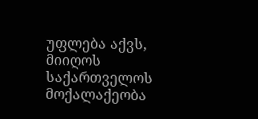უფლება აქვს, მიიღოს საქართველოს მოქალაქეობა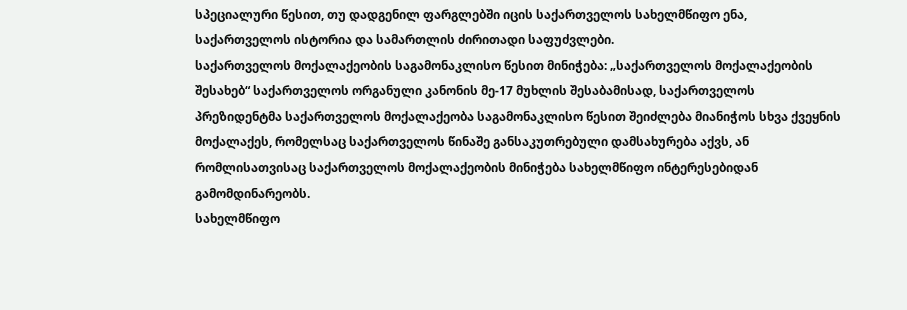სპეციალური წესით, თუ დადგენილ ფარგლებში იცის საქართველოს სახელმწიფო ენა, საქართველოს ისტორია და სამართლის ძირითადი საფუძვლები.
საქართველოს მოქალაქეობის საგამონაკლისო წესით მინიჭება: „საქართველოს მოქალაქეობის შესახებ“ საქართველოს ორგანული კანონის მე-17 მუხლის შესაბამისად, საქართველოს პრეზიდენტმა საქართველოს მოქალაქეობა საგამონაკლისო წესით შეიძლება მიანიჭოს სხვა ქვეყნის მოქალაქეს, რომელსაც საქართველოს წინაშე განსაკუთრებული დამსახურება აქვს, ან რომლისათვისაც საქართველოს მოქალაქეობის მინიჭება სახელმწიფო ინტერესებიდან გამომდინარეობს.
სახელმწიფო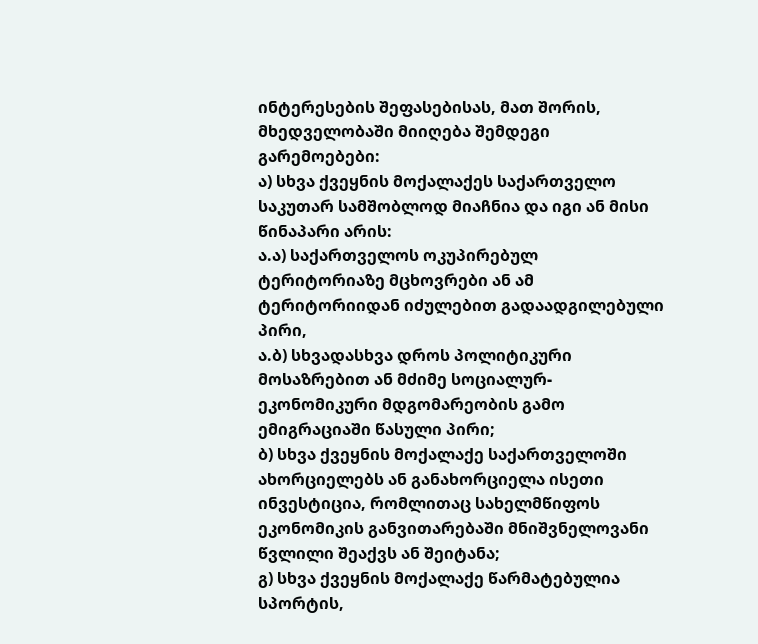ინტერესების შეფასებისას, მათ შორის, მხედველობაში მიიღება შემდეგი გარემოებები:
ა) სხვა ქვეყნის მოქალაქეს საქართველო საკუთარ სამშობლოდ მიაჩნია და იგი ან მისი წინაპარი არის:
ა.ა) საქართველოს ოკუპირებულ ტერიტორიაზე მცხოვრები ან ამ ტერიტორიიდან იძულებით გადაადგილებული პირი,
ა.ბ) სხვადასხვა დროს პოლიტიკური მოსაზრებით ან მძიმე სოციალურ-ეკონომიკური მდგომარეობის გამო ემიგრაციაში წასული პირი;
ბ) სხვა ქვეყნის მოქალაქე საქართველოში ახორციელებს ან განახორციელა ისეთი ინვესტიცია, რომლითაც სახელმწიფოს ეკონომიკის განვითარებაში მნიშვნელოვანი წვლილი შეაქვს ან შეიტანა;
გ) სხვა ქვეყნის მოქალაქე წარმატებულია სპორტის,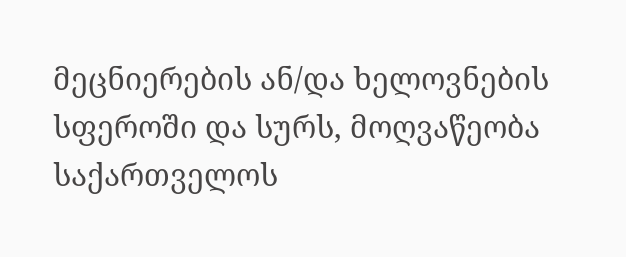მეცნიერების ან/და ხელოვნების სფეროში და სურს, მოღვაწეობა საქართველოს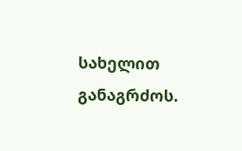სახელით განაგრძოს.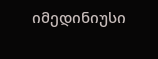იმედინიუსი